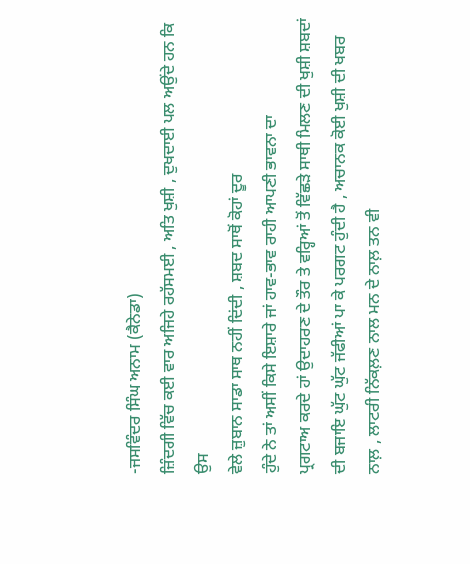-ਜਸਵਿੰਦਰ ਸਿੰਘ ਅਨਾਮ (ਕੈਨੇਡਾ)
ਜ਼ਿੰਦਗੀ ਵਿੱਚ ਕਈ ਵਾਰ ਅਜਿਹੇ ਰਹੱਸਮਈ , ਅਤਿ ਖੁਸ਼ੀ , ਦੁਖਦਾਈ ਪਲ ਅਉਂਦੇ ਹਨ ਕਿ ਉਸ
ਵੇਲੇ ਜ਼ੁਬਾਨ ਸਾਡਾ ਸਾਥ ਨਹੀਂ ਦਿਂਦੀ , ਸ਼ਬਦ ਸਾਥੋਂ ਕੋਹਾਂ ਦੂਰ
ਹੁੰਦੇ ਨੇ ਤਾਂ ਅਸੀਂ ਕਿਸੇ ਇਸ਼ਾਰੇ ਜਾਂ ਹਾਵ-ਭਾਵ ਰਾਹੀ ਆਪਣੀ ਭਾਵਨਾ ਦਾ
ਪ੍ਰਗਟਾਅ ਕਰਦੇ ਹਾਂ ਉਦਾਹਰਣ ਦੇ ਤੌਰ ਤੇ ਵਰ੍ਹਿਆਂ ਤੋਂ ਵਿੱਛੜੇ ਸਾਥੀ ਮਿਲਣ ਦੀ ਖੁਸ਼ੀ ਸ਼ਬਦਾਂ
ਦੀ ਬਜਾਇ ਘੁੱਟ ਘੁੱਟ ਜੱਫੀਆਂ ਪਾ ਕੇ ਪਰਗਟ ਹੁੰਦੀ ਹੈ , ਅਚਾਨਕ ਕੋਈ ਖੁਸ਼ੀ ਦੀ ਖਬਰ
ਨਾਲ਼ , ਲਾਟਰੀ ਨਿੱਕਲ਼ਣ ਨਾਲ ਮਨ ਦੇ ਨਾਲ਼ ਤਨ ਵੀ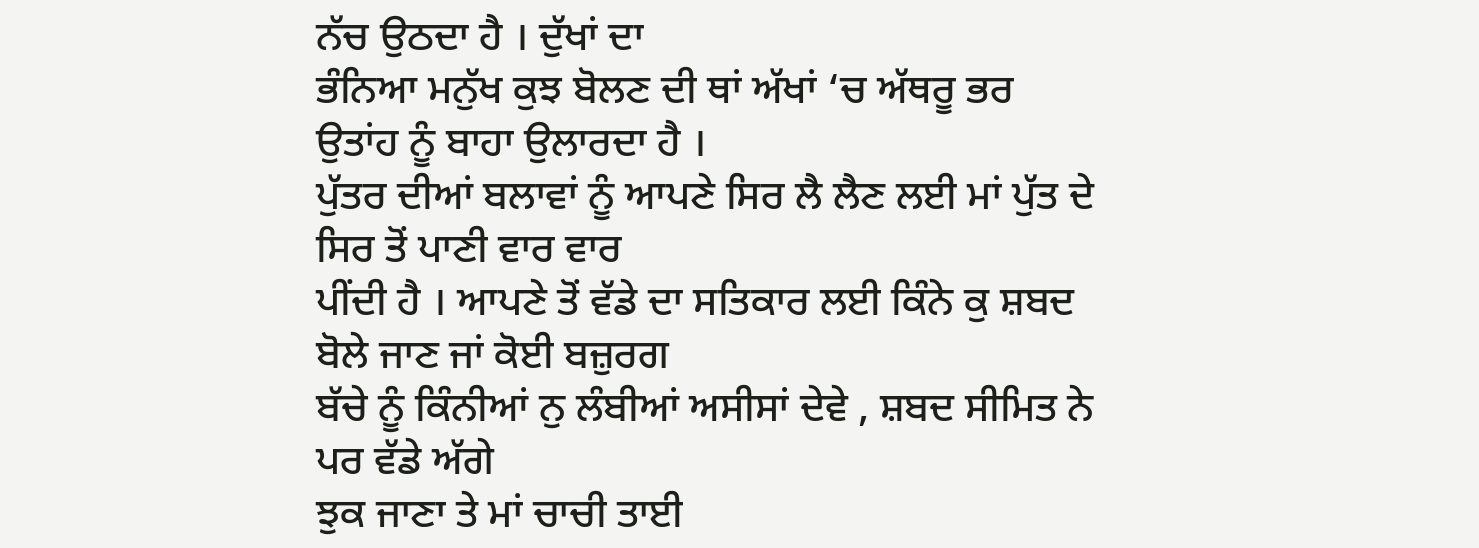ਨੱਚ ਉਠਦਾ ਹੈ । ਦੁੱਖਾਂ ਦਾ
ਭੰਨਿਆ ਮਨੁੱਖ ਕੁਝ ਬੋਲਣ ਦੀ ਥਾਂ ਅੱਖਾਂ ‘ਚ ਅੱਥਰੂ ਭਰ ਉਤਾਂਹ ਨੂੰ ਬਾਹਾ ਉਲਾਰਦਾ ਹੈ ।
ਪੁੱਤਰ ਦੀਆਂ ਬਲਾਵਾਂ ਨੂੰ ਆਪਣੇ ਸਿਰ ਲੈ ਲੈਣ ਲਈ ਮਾਂ ਪੁੱਤ ਦੇ ਸਿਰ ਤੋਂ ਪਾਣੀ ਵਾਰ ਵਾਰ
ਪੀਂਦੀ ਹੈ । ਆਪਣੇ ਤੋਂ ਵੱਡੇ ਦਾ ਸਤਿਕਾਰ ਲਈ ਕਿੰਨੇ ਕੁ ਸ਼ਬਦ ਬੋਲੇ ਜਾਣ ਜਾਂ ਕੋਈ ਬਜ਼ੁਰਗ
ਬੱਚੇ ਨੂੰ ਕਿੰਨੀਆਂ ਨੁ ਲੰਬੀਆਂ ਅਸੀਸਾਂ ਦੇਵੇ , ਸ਼ਬਦ ਸੀਮਿਤ ਨੇ ਪਰ ਵੱਡੇ ਅੱਗੇ
ਝੁਕ ਜਾਣਾ ਤੇ ਮਾਂ ਚਾਚੀ ਤਾਈ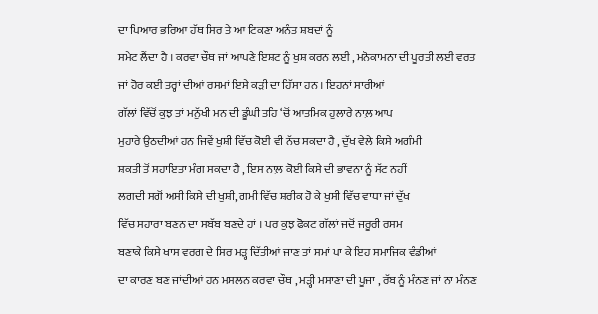ਦਾ ਪਿਆਰ ਭਰਿਆ ਹੱਥ ਸਿਰ ਤੇ ਆ ਟਿਕਣਾ ਅਨੰਤ ਸ਼ਬਦਾਂ ਨੂੰ
ਸਮੇਟ ਲੈਂਦਾ ਹੈ । ਕਰਵਾ ਚੌਥ ਜਾਂ ਆਪਣੇ ਇਸ਼ਟ ਨੂੰ ਖੁਸ਼ ਕਰਨ ਲਈ , ਮਨੋਕਾਮਨਾ ਦੀ ਪੂਰਤੀ ਲਈ ਵਰਤ
ਜਾਂ ਹੋਰ ਕਈ ਤਰ੍ਹਾਂ ਦੀਆਂ ਰਸਮਾਂ ਇਸੇ ਕੜੀ ਦਾ ਹਿੱਸਾ ਹਨ । ਇਹਨਾਂ ਸਾਰੀਆਂ
ਗੱਲਾਂ ਵਿੱਚੋਂ ਕੁਝ ਤਾਂ ਮਨੁੱਖੀ ਮਨ ਦੀ ਡੂੰਘੀ ਤਹਿ ‘ਚੋਂ ਆਤਮਿਕ ਹੁਲਾਰੇ ਨਾਲ਼ ਆਪ
ਮੁਹਾਰੇ ਉਠਦੀਆਂ ਹਨ ਜਿਵੇਂ ਖੁਸ਼ੀ ਵਿੱਚ ਕੋਈ ਵੀ ਨੱਚ ਸਕਦਾ ਹੈ , ਦੁੱਖ ਵੇਲੇ ਕਿਸੇ ਅਗੰਮੀ
ਸ਼ਕਤੀ ਤੋਂ ਸਹਾਇਤਾ ਮੰਗ ਸਕਦਾ ਹੈ , ਇਸ ਨਾਲ਼ ਕੋਈ ਕਿਸੇ ਦੀ ਭਾਵਨਾ ਨੂੰ ਸੱਟ ਨਹੀਂ
ਲਗਦੀ ਸਗੋਂ ਅਸੀ ਕਿਸੇ ਦੀ ਖੁਸ਼ੀ, ਗਮੀ ਵਿੱਚ ਸ਼ਰੀਕ ਹੋ ਕੇ ਖੁਸੀ ਵਿੱਚ ਵਾਧਾ ਜਾਂ ਦੁੱਖ
ਵਿੱਚ ਸਹਾਰਾ ਬਣਨ ਦਾ ਸਬੱਬ ਬਣਦੇ ਹਾਂ । ਪਰ ਕੁਝ ਫੋਕਟ ਗੱਲਾਂ ਜਦੋਂ ਜਰੂਰੀ ਰਸਮ
ਬਣਾਕੇ ਕਿਸੇ ਖਾਸ ਵਰਗ ਦੇ ਸਿਰ ਮੜ੍ਹ ਦਿੱਤੀਆਂ ਜਾਣ ਤਾਂ ਸਮਾਂ ਪਾ ਕੇ ਇਹ ਸਮਾਜਿਕ ਵੰਡੀਆਂ
ਦਾ ਕਾਰਣ ਬਣ ਜਾਂਦੀਆਂ ਹਨ ਮਸਲਨ ਕਰਵਾ ਚੌਥ , ਮੜ੍ਹੀ ਮਸਾਣਾ ਦੀ ਪੂਜਾ , ਰੱਬ ਨੂੰ ਮੰਨਣ ਜਾਂ ਨਾ ਮੰਨਣ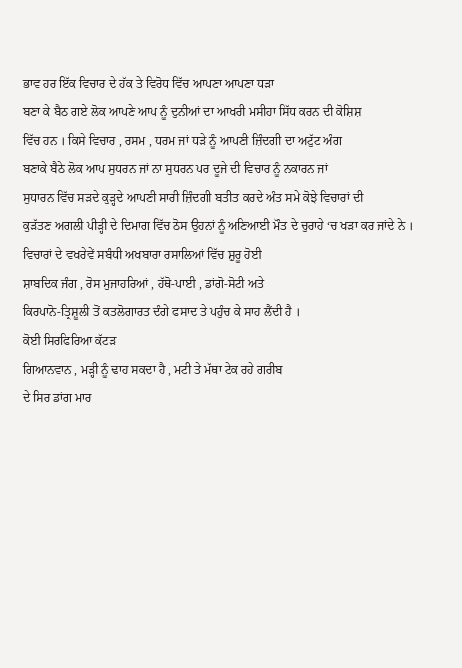ਭਾਵ ਹਰ ਇੱਕ ਵਿਚਾਰ ਦੇ ਹੱਕ ਤੇ ਵਿਰੋਧ ਵਿੱਚ ਆਪਣਾ ਆਪਣਾ ਧੜਾ
ਬਣਾ ਕੇ ਬੈਠ ਗਏ ਲੋਕ ਆਪਣੇ ਆਪ ਨੂੰ ਦੁਨੀਆਂ ਦਾ ਆਖਰੀ ਮਸੀਹਾ ਸਿੱਧ ਕਰਨ ਦੀ ਕੋਸ਼ਿਸ਼
ਵਿੱਚ ਹਨ । ਕਿਸੇ ਵਿਚਾਰ , ਰਸਮ , ਧਰਮ ਜਾਂ ਧੜੇ ਨੂੰ ਆਪਣੀ ਜ਼ਿੰਦਗੀ ਦਾ ਅਟੁੱਟ ਅੰਗ
ਬਣਾਕੇ ਬੈਠੇ ਲੋਕ ਆਪ ਸੁਧਰਨ ਜਾਂ ਨਾ ਸੁਧਰਨ ਪਰ ਦੂਜੇ ਦੀ ਵਿਚਾਰ ਨੂੰ ਨਕਾਰਨ ਜਾਂ
ਸੁਧਾਰਨ ਵਿੱਚ ਸੜਦੇ ਕੁੜ੍ਹਦੇ ਆਪਣੀ ਸਾਰੀ ਜ਼ਿੰਦਗੀ ਬਤੀਤ ਕਰਦੇ ਅੰਤ ਸਮੇ ਕੋਝੇ ਵਿਚਾਰਾਂ ਦੀ
ਕੁੜੱਤਣ ਅਗਲੀ ਪੀੜ੍ਹੀ ਦੇ ਦਿਮਾਗ ਵਿੱਚ ਠੋਸ ਉਹਨਾਂ ਨੂੰ ਅਣਿਆਈ ਮੌਤ ਦੇ ਚੁਰਾਹੇ ‘ਚ ਖੜਾ ਕਰ ਜਾਂਦੇ ਨੇ ।
ਵਿਚਾਰਾਂ ਦੇ ਵਖਰੇਵੇਂ ਸਬੰਧੀ ਅਖਬਾਰਾ ਰਸਾਲਿਆਂ ਵਿੱਚ ਸ਼ੁਰੂ ਹੋਈ
ਸ਼ਾਬਦਿਕ ਜੰਗ , ਰੋਸ ਮੁਜਾਹਰਿਆਂ , ਹੱਥੋ-ਪਾਈ , ਡਾਂਗੋ-ਸੋਟੀ ਅਤੇ
ਕਿਰਪਾਨੋ-ਤ੍ਰਿਸ਼ੂਲੀ ਤੋਂ ਕਤਲੋਗਾਰਤ ਦੰਗੇ ਫਸਾਦ ਤੇ ਪਹੁੰਚ ਕੇ ਸਾਹ ਲੈਂਦੀ ਹੈ ।
ਕੋਈ ਸਿਰਫਿਰਿਆ ਕੱਟੜ
ਗਿਆਨਵਾਨ , ਮੜ੍ਹੀ ਨੂੰ ਢਾਹ ਸਕਦਾ ਹੈ , ਮਟੀ ਤੇ ਮੱਥਾ ਟੇਕ ਰਹੇ ਗਰੀਬ
ਦੇ ਸਿਰ ਡਾਂਗ ਮਾਰ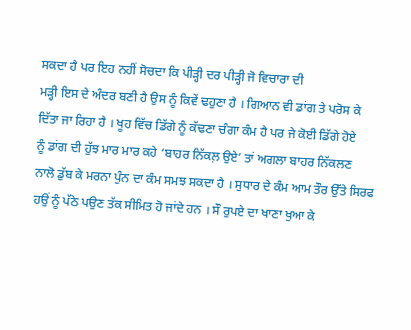ਸਕਦਾ ਹੈ ਪਰ ਇਹ ਨਹੀਂ ਸੋਚਦਾ ਕਿ ਪੀੜ੍ਹੀ ਦਰ ਪੀੜ੍ਹੀ ਜੋ ਵਿਚਾਰਾ ਦੀ
ਮੜ੍ਹੀ ਇਸ ਦੇ ਅੰਦਰ ਬਣੀ ਹੈ ਉਸ ਨੂੰ ਕਿਵੇਂ ਢਹੁਣਾ ਹੈ । ਗਿਆਨ ਵੀ ਡਾਂਗ ਤੇ ਪਰੋਸ ਕੇ
ਦਿੱਤਾ ਜਾ ਰਿਹਾ ਹੈ । ਖੂਹ ਵਿੱਚ ਡਿੱਗੇ ਨੂੰ ਕੱਢਣਾ ਚੰਗਾ ਕੰਮ ਹੈ ਪਰ ਜੇ ਕੋਈ ਡਿੱਗੇ ਹੋਏ
ਨੂੰ ਡਾਂਗ ਦੀ ਹੁੱਝ ਮਾਰ ਮਾਰ ਕਹੇ ‘ਬਾਹਰ ਨਿੱਕਲ਼ ਉਏ’ ਤਾਂ ਅਗਲਾ ਬਾਹਰ ਨਿੱਕਲਣ
ਨਾਲੋ ਡੁੱਬ ਕੇ ਮਰਨਾ ਪੁੰਨ ਦਾ ਕੰਮ ਸਮਝ ਸਕਦਾ ਹੈ । ਸੁਧਾਰ ਦੇ ਕੰਮ ਆਮ ਤੌਰ ਉੱਤੇ ਸਿਰਫ
ਹਉਂ ਨੂੰ ਪੱਠੇ ਪਉਣ ਤੱਕ ਸੀਮਿਤ ਹੋ ਜਾਂਦੇ ਹਨ । ਸੌ ਰੁਪਏ ਦਾ ਖਾਣਾ ਖੁਆ ਕੇ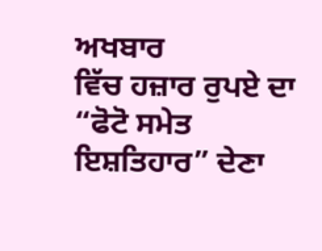ਅਖਬਾਰ
ਵਿੱਚ ਹਜ਼ਾਰ ਰੁਪਏ ਦਾ “ਫੋਟੋ ਸਮੇਤ ਇਸ਼ਤਿਹਾਰ” ਦੇਣਾ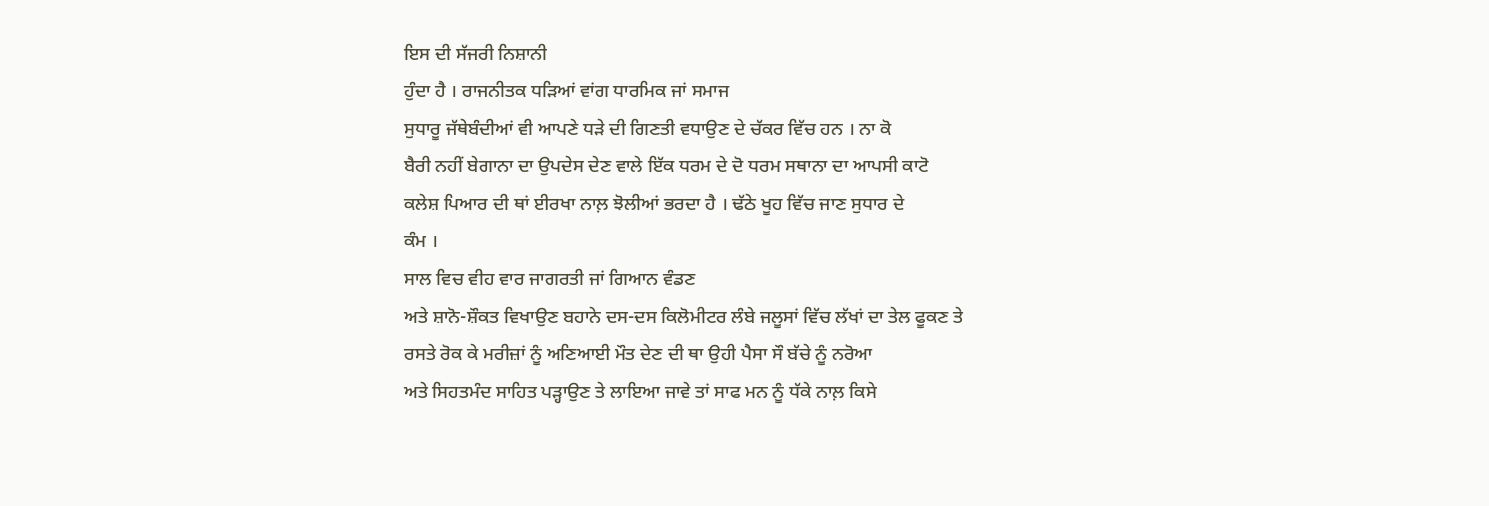ਇਸ ਦੀ ਸੱਜਰੀ ਨਿਸ਼ਾਨੀ
ਹੁੰਦਾ ਹੈ । ਰਾਜਨੀਤਕ ਧੜਿਆਂ ਵਾਂਗ ਧਾਰਮਿਕ ਜਾਂ ਸਮਾਜ
ਸੁਧਾਰੂ ਜੱਥੇਬੰਦੀਆਂ ਵੀ ਆਪਣੇ ਧੜੇ ਦੀ ਗਿਣਤੀ ਵਧਾਉਣ ਦੇ ਚੱਕਰ ਵਿੱਚ ਹਨ । ਨਾ ਕੋ
ਬੈਰੀ ਨਹੀਂ ਬੇਗਾਨਾ ਦਾ ਉਪਦੇਸ ਦੇਣ ਵਾਲੇ ਇੱਕ ਧਰਮ ਦੇ ਦੋ ਧਰਮ ਸਥਾਨਾ ਦਾ ਆਪਸੀ ਕਾਟੋ
ਕਲੇਸ਼ ਪਿਆਰ ਦੀ ਥਾਂ ਈਰਖਾ ਨਾਲ਼ ਝੋਲੀਆਂ ਭਰਦਾ ਹੈ । ਢੱਠੇ ਖੂਹ ਵਿੱਚ ਜਾਣ ਸੁਧਾਰ ਦੇ
ਕੰਮ ।
ਸਾਲ ਵਿਚ ਵੀਹ ਵਾਰ ਜਾਗਰਤੀ ਜਾਂ ਗਿਆਨ ਵੰਡਣ
ਅਤੇ ਸ਼ਾਨੋ-ਸ਼ੌਕਤ ਵਿਖਾਉਣ ਬਹਾਨੇ ਦਸ-ਦਸ ਕਿਲੋਮੀਟਰ ਲੰਬੇ ਜਲੂਸਾਂ ਵਿੱਚ ਲੱਖਾਂ ਦਾ ਤੇਲ ਫੂਕਣ ਤੇ
ਰਸਤੇ ਰੋਕ ਕੇ ਮਰੀਜ਼ਾਂ ਨੂੰ ਅਣਿਆਈ ਮੌਤ ਦੇਣ ਦੀ ਥਾ ਉਹੀ ਪੈਸਾ ਸੌ ਬੱਚੇ ਨੂੰ ਨਰੋਆ
ਅਤੇ ਸਿਹਤਮੰਦ ਸਾਹਿਤ ਪੜ੍ਹਾਉਣ ਤੇ ਲਾਇਆ ਜਾਵੇ ਤਾਂ ਸਾਫ ਮਨ ਨੂੰ ਧੱਕੇ ਨਾਲ਼ ਕਿਸੇ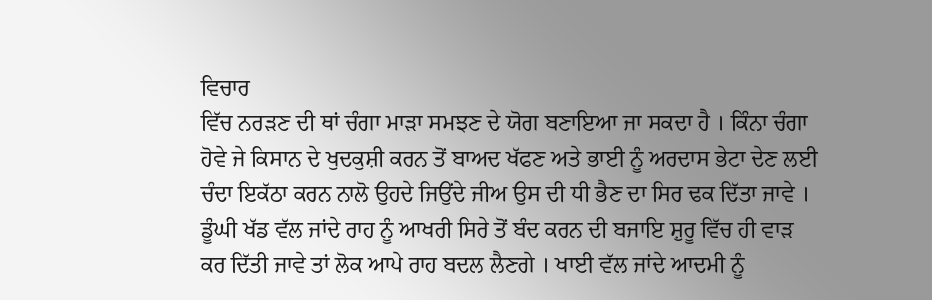ਵਿਚਾਰ
ਵਿੱਚ ਨਰੜਣ ਦੀ ਥਾਂ ਚੰਗਾ ਮਾੜਾ ਸਮਝਣ ਦੇ ਯੋਗ ਬਣਾਇਆ ਜਾ ਸਕਦਾ ਹੈ । ਕਿੰਨਾ ਚੰਗਾ
ਹੋਵੇ ਜੇ ਕਿਸਾਨ ਦੇ ਖੁਦਕੁਸ਼ੀ ਕਰਨ ਤੋਂ ਬਾਅਦ ਖੱਫਣ ਅਤੇ ਭਾਈ ਨੂੰ ਅਰਦਾਸ ਭੇਟਾ ਦੇਣ ਲਈ
ਚੰਦਾ ਇਕੱਠਾ ਕਰਨ ਨਾਲੋ ਉਹਦੇ ਜਿਉਂਦੇ ਜੀਅ ਉਸ ਦੀ ਧੀ ਭੈਣ ਦਾ ਸਿਰ ਢਕ ਦਿੱਤਾ ਜਾਵੇ ।
ਡੂੰਘੀ ਖੱਡ ਵੱਲ ਜਾਂਦੇ ਰਾਹ ਨੂੰ ਆਖਰੀ ਸਿਰੇ ਤੋਂ ਬੰਦ ਕਰਨ ਦੀ ਬਜਾਇ ਸ਼ੁਰੂ ਵਿੱਚ ਹੀ ਵਾੜ
ਕਰ ਦਿੱਤੀ ਜਾਵੇ ਤਾਂ ਲੋਕ ਆਪੇ ਰਾਹ ਬਦਲ ਲੈਣਗੇ । ਖਾਈ ਵੱਲ ਜਾਂਦੇ ਆਦਮੀ ਨੂੰ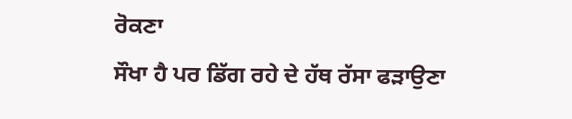ਰੋਕਣਾ
ਸੌਖਾ ਹੈ ਪਰ ਡਿੱਗ ਰਹੇ ਦੇ ਹੱਥ ਰੱਸਾ ਫੜਾਉਣਾ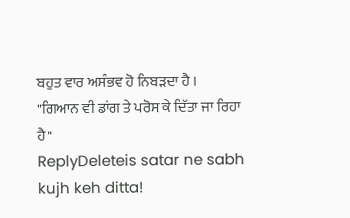ਬਹੁਤ ਵਾਰ ਅਸੰਭਵ ਹੋ ਨਿਬੜਦਾ ਹੈ ।
"ਗਿਆਨ ਵੀ ਡਾਂਗ ਤੇ ਪਰੋਸ ਕੇ ਦਿੱਤਾ ਜਾ ਰਿਹਾ ਹੈ"
ReplyDeleteis satar ne sabh kujh keh ditta!